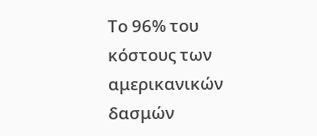Το 96% του κόστους των αμερικανικών δασμών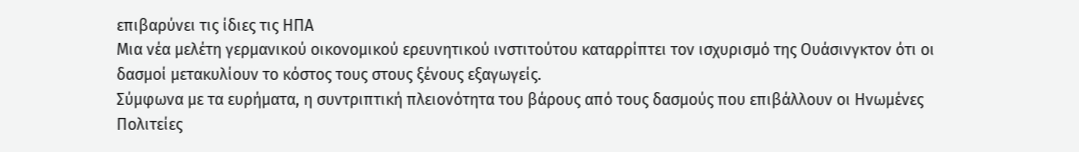επιβαρύνει τις ίδιες τις ΗΠΑ
Μια νέα μελέτη γερμανικού οικονομικού ερευνητικού ινστιτούτου καταρρίπτει τον ισχυρισμό της Ουάσινγκτον ότι οι δασμοί μετακυλίουν το κόστος τους στους ξένους εξαγωγείς.
Σύμφωνα με τα ευρήματα, η συντριπτική πλειονότητα του βάρους από τους δασμούς που επιβάλλουν οι Ηνωμένες Πολιτείες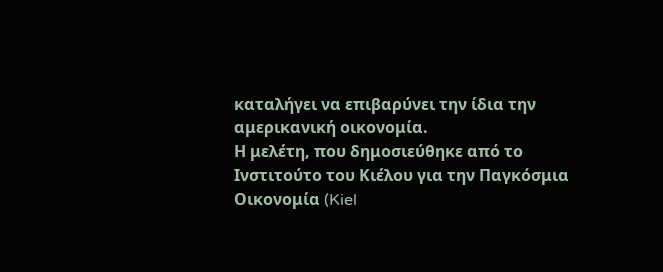καταλήγει να επιβαρύνει την ίδια την αμερικανική οικονομία.
Η μελέτη, που δημοσιεύθηκε από το Ινστιτούτο του Κιέλου για την Παγκόσμια Οικονομία (Kiel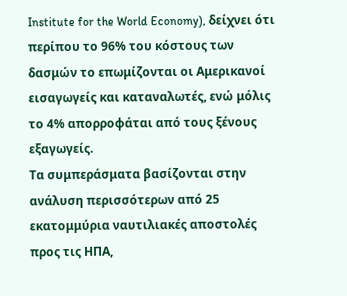Institute for the World Economy), δείχνει ότι περίπου το 96% του κόστους των δασμών το επωμίζονται οι Αμερικανοί εισαγωγείς και καταναλωτές, ενώ μόλις το 4% απορροφάται από τους ξένους εξαγωγείς.
Τα συμπεράσματα βασίζονται στην ανάλυση περισσότερων από 25 εκατομμύρια ναυτιλιακές αποστολές προς τις ΗΠΑ,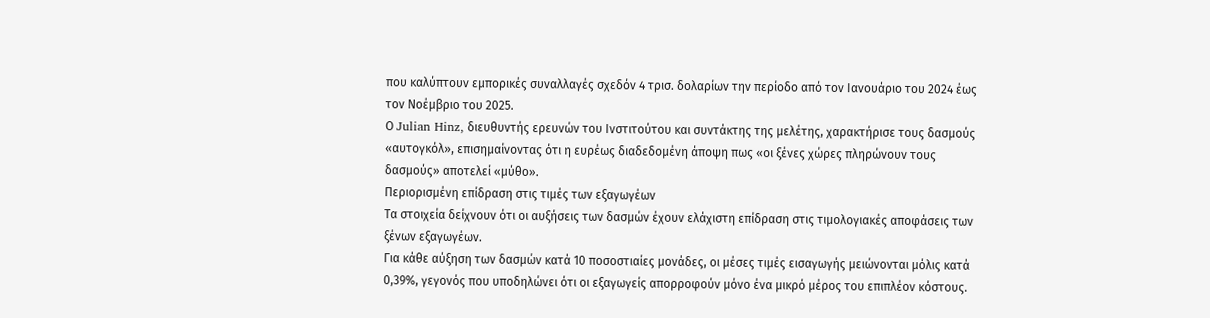που καλύπτουν εμπορικές συναλλαγές σχεδόν 4 τρισ. δολαρίων την περίοδο από τον Ιανουάριο του 2024 έως τον Νοέμβριο του 2025.
Ο Julian Hinz, διευθυντής ερευνών του Ινστιτούτου και συντάκτης της μελέτης, χαρακτήρισε τους δασμούς «αυτογκόλ», επισημαίνοντας ότι η ευρέως διαδεδομένη άποψη πως «οι ξένες χώρες πληρώνουν τους δασμούς» αποτελεί «μύθο».
Περιορισμένη επίδραση στις τιμές των εξαγωγέων
Τα στοιχεία δείχνουν ότι οι αυξήσεις των δασμών έχουν ελάχιστη επίδραση στις τιμολογιακές αποφάσεις των ξένων εξαγωγέων.
Για κάθε αύξηση των δασμών κατά 10 ποσοστιαίες μονάδες, οι μέσες τιμές εισαγωγής μειώνονται μόλις κατά 0,39%, γεγονός που υποδηλώνει ότι οι εξαγωγείς απορροφούν μόνο ένα μικρό μέρος του επιπλέον κόστους.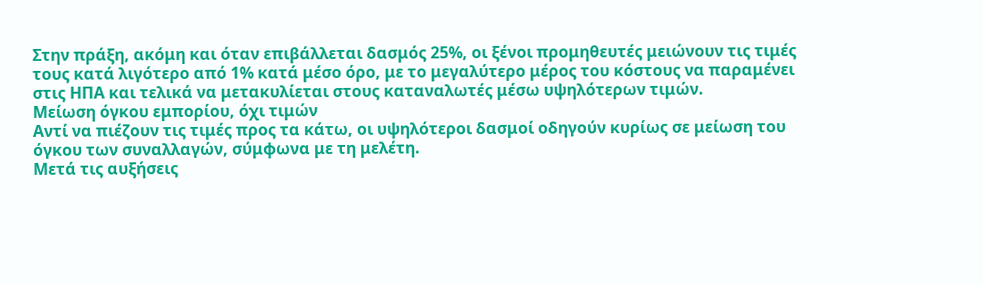Στην πράξη, ακόμη και όταν επιβάλλεται δασμός 25%, οι ξένοι προμηθευτές μειώνουν τις τιμές τους κατά λιγότερο από 1% κατά μέσο όρο, με το μεγαλύτερο μέρος του κόστους να παραμένει στις ΗΠΑ και τελικά να μετακυλίεται στους καταναλωτές μέσω υψηλότερων τιμών.
Μείωση όγκου εμπορίου, όχι τιμών
Αντί να πιέζουν τις τιμές προς τα κάτω, οι υψηλότεροι δασμοί οδηγούν κυρίως σε μείωση του όγκου των συναλλαγών, σύμφωνα με τη μελέτη.
Μετά τις αυξήσεις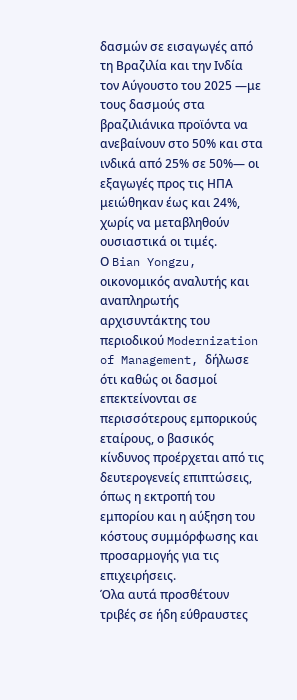δασμών σε εισαγωγές από τη Βραζιλία και την Ινδία τον Αύγουστο του 2025 —με τους δασμούς στα βραζιλιάνικα προϊόντα να ανεβαίνουν στο 50% και στα ινδικά από 25% σε 50%— οι εξαγωγές προς τις ΗΠΑ μειώθηκαν έως και 24%, χωρίς να μεταβληθούν ουσιαστικά οι τιμές.
Ο Bian Yongzu, οικονομικός αναλυτής και αναπληρωτής αρχισυντάκτης του περιοδικού Modernization of Management, δήλωσε ότι καθώς οι δασμοί επεκτείνονται σε περισσότερους εμπορικούς εταίρους, ο βασικός κίνδυνος προέρχεται από τις δευτερογενείς επιπτώσεις, όπως η εκτροπή του εμπορίου και η αύξηση του κόστους συμμόρφωσης και προσαρμογής για τις επιχειρήσεις.
Όλα αυτά προσθέτουν τριβές σε ήδη εύθραυστες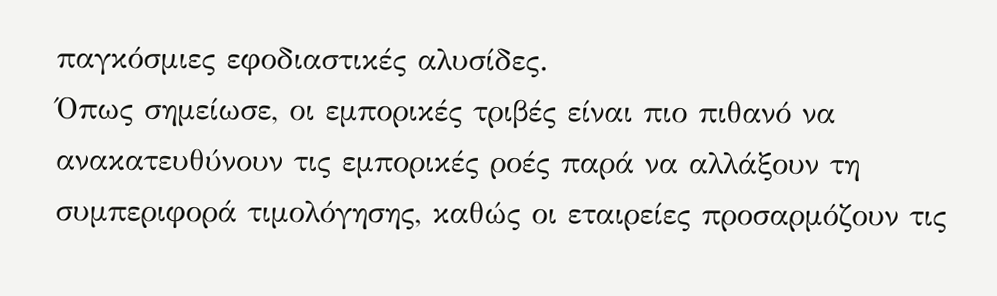παγκόσμιες εφοδιαστικές αλυσίδες.
Όπως σημείωσε, οι εμπορικές τριβές είναι πιο πιθανό να ανακατευθύνουν τις εμπορικές ροές παρά να αλλάξουν τη συμπεριφορά τιμολόγησης, καθώς οι εταιρείες προσαρμόζουν τις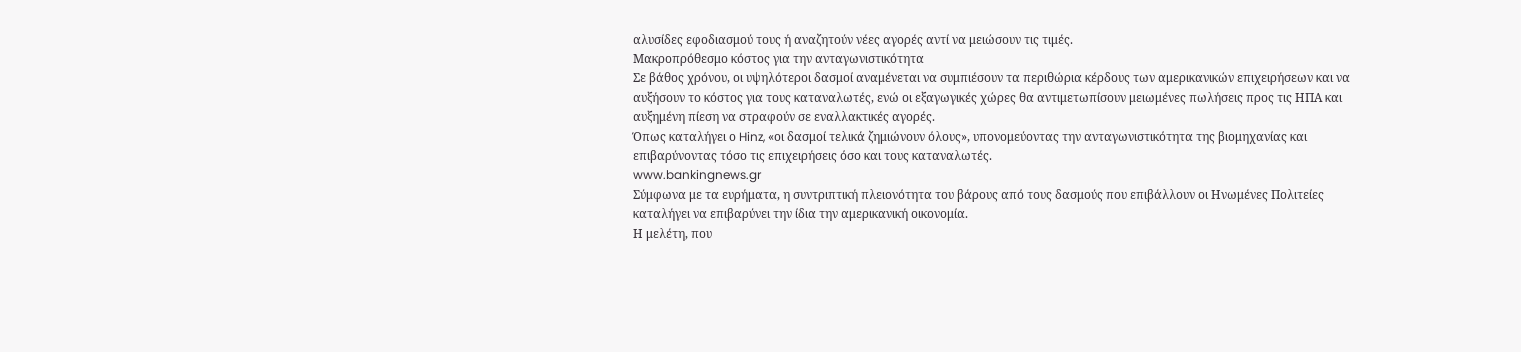αλυσίδες εφοδιασμού τους ή αναζητούν νέες αγορές αντί να μειώσουν τις τιμές.
Μακροπρόθεσμο κόστος για την ανταγωνιστικότητα
Σε βάθος χρόνου, οι υψηλότεροι δασμοί αναμένεται να συμπιέσουν τα περιθώρια κέρδους των αμερικανικών επιχειρήσεων και να αυξήσουν το κόστος για τους καταναλωτές, ενώ οι εξαγωγικές χώρες θα αντιμετωπίσουν μειωμένες πωλήσεις προς τις ΗΠΑ και αυξημένη πίεση να στραφούν σε εναλλακτικές αγορές.
Όπως καταλήγει ο Hinz, «οι δασμοί τελικά ζημιώνουν όλους», υπονομεύοντας την ανταγωνιστικότητα της βιομηχανίας και επιβαρύνοντας τόσο τις επιχειρήσεις όσο και τους καταναλωτές.
www.bankingnews.gr
Σύμφωνα με τα ευρήματα, η συντριπτική πλειονότητα του βάρους από τους δασμούς που επιβάλλουν οι Ηνωμένες Πολιτείες καταλήγει να επιβαρύνει την ίδια την αμερικανική οικονομία.
Η μελέτη, που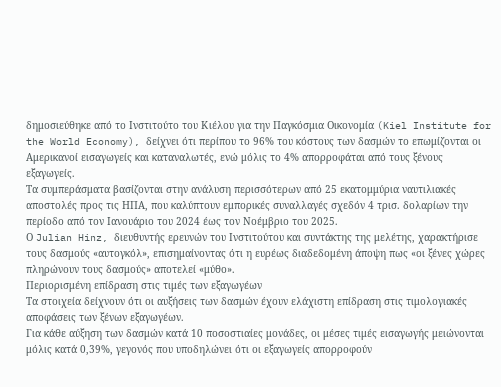δημοσιεύθηκε από το Ινστιτούτο του Κιέλου για την Παγκόσμια Οικονομία (Kiel Institute for the World Economy), δείχνει ότι περίπου το 96% του κόστους των δασμών το επωμίζονται οι Αμερικανοί εισαγωγείς και καταναλωτές, ενώ μόλις το 4% απορροφάται από τους ξένους εξαγωγείς.
Τα συμπεράσματα βασίζονται στην ανάλυση περισσότερων από 25 εκατομμύρια ναυτιλιακές αποστολές προς τις ΗΠΑ, που καλύπτουν εμπορικές συναλλαγές σχεδόν 4 τρισ. δολαρίων την περίοδο από τον Ιανουάριο του 2024 έως τον Νοέμβριο του 2025.
Ο Julian Hinz, διευθυντής ερευνών του Ινστιτούτου και συντάκτης της μελέτης, χαρακτήρισε τους δασμούς «αυτογκόλ», επισημαίνοντας ότι η ευρέως διαδεδομένη άποψη πως «οι ξένες χώρες πληρώνουν τους δασμούς» αποτελεί «μύθο».
Περιορισμένη επίδραση στις τιμές των εξαγωγέων
Τα στοιχεία δείχνουν ότι οι αυξήσεις των δασμών έχουν ελάχιστη επίδραση στις τιμολογιακές αποφάσεις των ξένων εξαγωγέων.
Για κάθε αύξηση των δασμών κατά 10 ποσοστιαίες μονάδες, οι μέσες τιμές εισαγωγής μειώνονται μόλις κατά 0,39%, γεγονός που υποδηλώνει ότι οι εξαγωγείς απορροφούν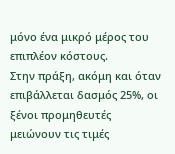μόνο ένα μικρό μέρος του επιπλέον κόστους.
Στην πράξη, ακόμη και όταν επιβάλλεται δασμός 25%, οι ξένοι προμηθευτές μειώνουν τις τιμές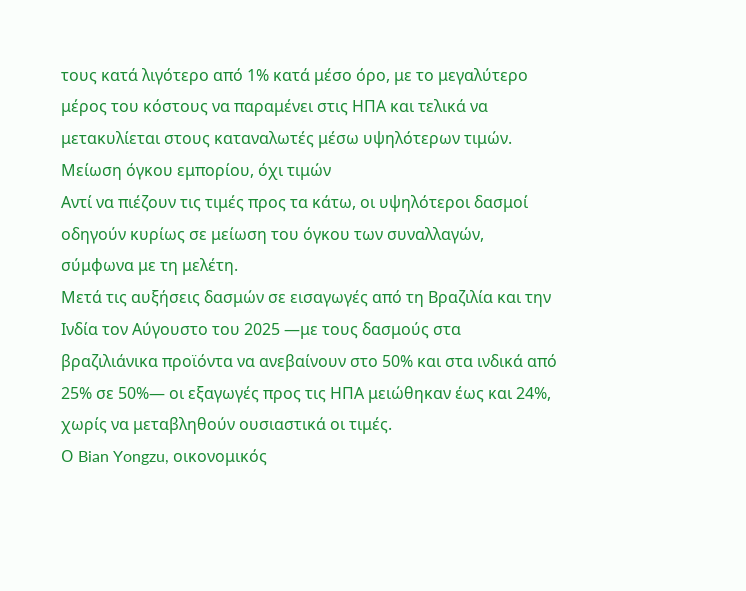τους κατά λιγότερο από 1% κατά μέσο όρο, με το μεγαλύτερο μέρος του κόστους να παραμένει στις ΗΠΑ και τελικά να μετακυλίεται στους καταναλωτές μέσω υψηλότερων τιμών.
Μείωση όγκου εμπορίου, όχι τιμών
Αντί να πιέζουν τις τιμές προς τα κάτω, οι υψηλότεροι δασμοί οδηγούν κυρίως σε μείωση του όγκου των συναλλαγών, σύμφωνα με τη μελέτη.
Μετά τις αυξήσεις δασμών σε εισαγωγές από τη Βραζιλία και την Ινδία τον Αύγουστο του 2025 —με τους δασμούς στα βραζιλιάνικα προϊόντα να ανεβαίνουν στο 50% και στα ινδικά από 25% σε 50%— οι εξαγωγές προς τις ΗΠΑ μειώθηκαν έως και 24%, χωρίς να μεταβληθούν ουσιαστικά οι τιμές.
Ο Bian Yongzu, οικονομικός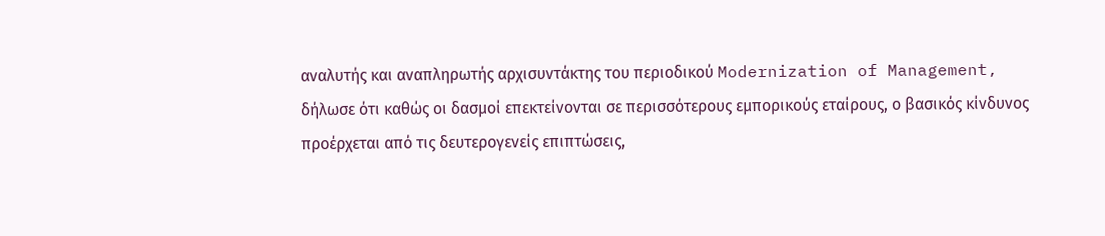αναλυτής και αναπληρωτής αρχισυντάκτης του περιοδικού Modernization of Management, δήλωσε ότι καθώς οι δασμοί επεκτείνονται σε περισσότερους εμπορικούς εταίρους, ο βασικός κίνδυνος προέρχεται από τις δευτερογενείς επιπτώσεις,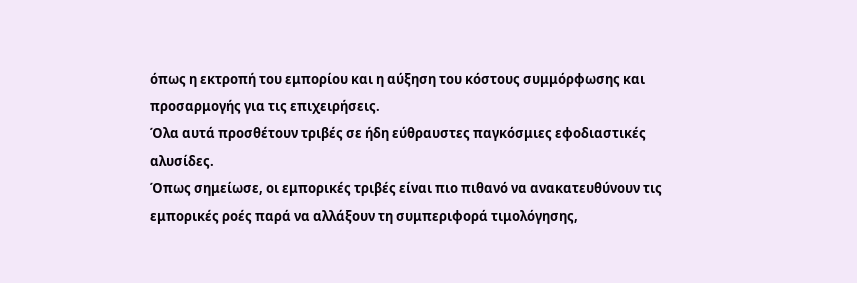όπως η εκτροπή του εμπορίου και η αύξηση του κόστους συμμόρφωσης και προσαρμογής για τις επιχειρήσεις.
Όλα αυτά προσθέτουν τριβές σε ήδη εύθραυστες παγκόσμιες εφοδιαστικές αλυσίδες.
Όπως σημείωσε, οι εμπορικές τριβές είναι πιο πιθανό να ανακατευθύνουν τις εμπορικές ροές παρά να αλλάξουν τη συμπεριφορά τιμολόγησης,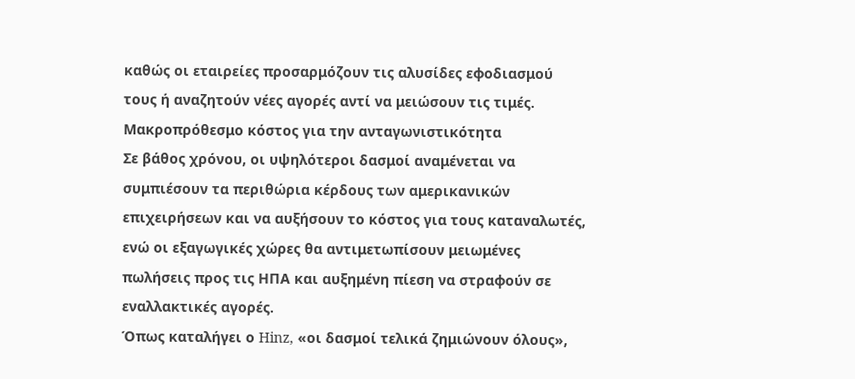καθώς οι εταιρείες προσαρμόζουν τις αλυσίδες εφοδιασμού τους ή αναζητούν νέες αγορές αντί να μειώσουν τις τιμές.
Μακροπρόθεσμο κόστος για την ανταγωνιστικότητα
Σε βάθος χρόνου, οι υψηλότεροι δασμοί αναμένεται να συμπιέσουν τα περιθώρια κέρδους των αμερικανικών επιχειρήσεων και να αυξήσουν το κόστος για τους καταναλωτές, ενώ οι εξαγωγικές χώρες θα αντιμετωπίσουν μειωμένες πωλήσεις προς τις ΗΠΑ και αυξημένη πίεση να στραφούν σε εναλλακτικές αγορές.
Όπως καταλήγει ο Hinz, «οι δασμοί τελικά ζημιώνουν όλους»,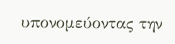υπονομεύοντας την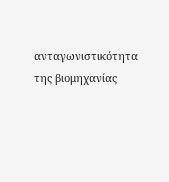ανταγωνιστικότητα της βιομηχανίας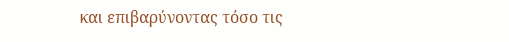και επιβαρύνοντας τόσο τις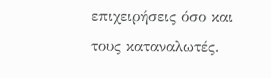επιχειρήσεις όσο και τους καταναλωτές.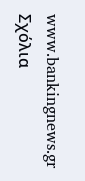www.bankingnews.gr
Σχόλια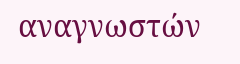αναγνωστών